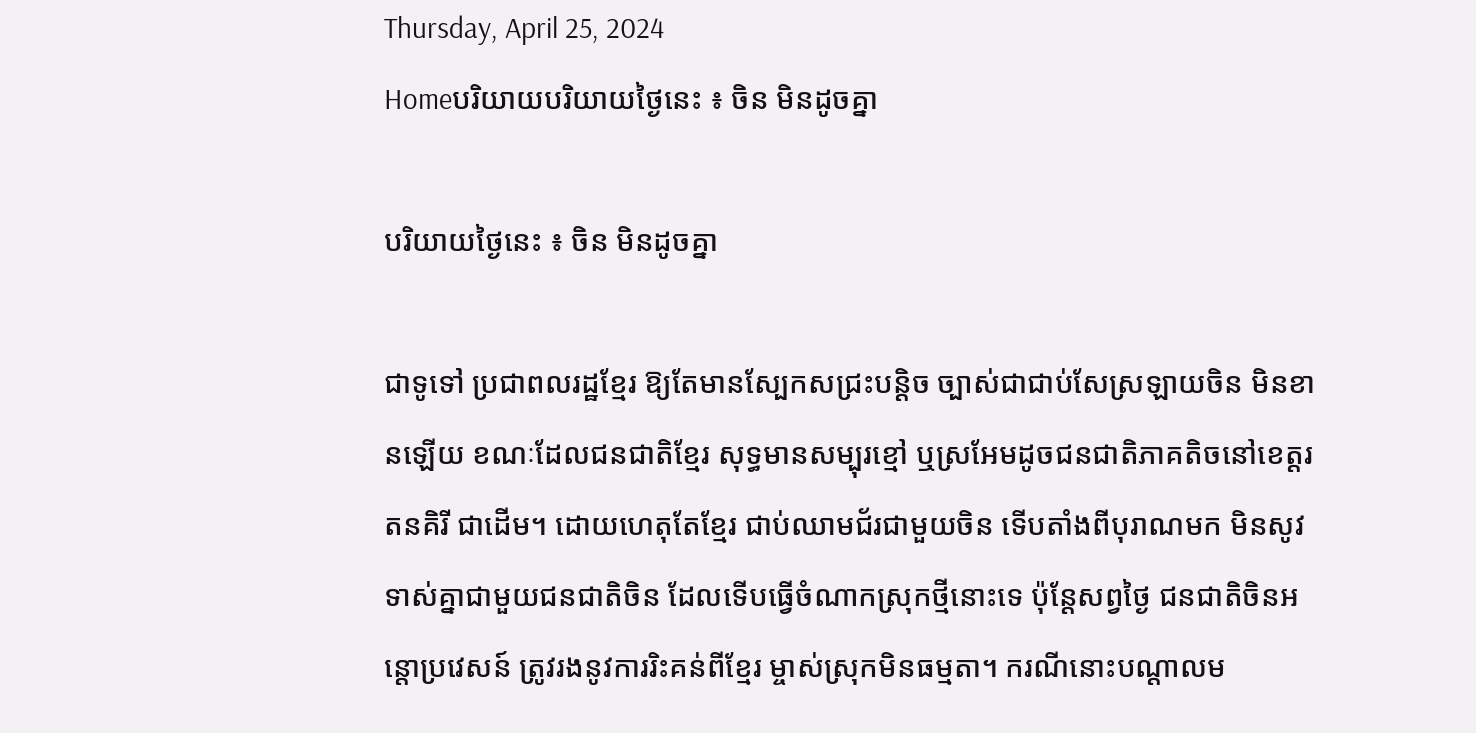Thursday, April 25, 2024
Homeបរិយាយបរិយាយថ្ងៃនេះ ៖ ចិន មិនដូចគ្នា

បរិយាយថ្ងៃនេះ ៖ ចិន មិនដូចគ្នា

ជាទូទៅ ប្រជាពលរដ្ឋខ្មែរ ឱ្យតែមានស្បែកសជ្រះបន្តិច ច្បាស់ជាជាប់សែស្រឡាយចិន មិនខានឡើយ ខណៈដែលជនជាតិខ្មែរ សុទ្ធមានសម្បុរខ្មៅ ឬស្រអែមដូចជនជាតិភាគតិចនៅខេត្តរតនគិរី ជាដើម។ ដោយហេតុតែខ្មែរ ជាប់ឈាមជ័រជាមួយចិន ទើបតាំងពីបុរាណមក មិនសូវទាស់គ្នាជាមួយជនជាតិចិន ដែលទើបធ្វើចំណាកស្រុកថ្មីនោះទេ ប៉ុន្តែសព្វថ្ងៃ ជនជាតិចិនអន្តោប្រវេសន៍ ត្រូវរងនូវការរិះគន់ពីខ្មែរ ម្ចាស់ស្រុកមិនធម្មតា។ ករណីនោះបណ្តាលម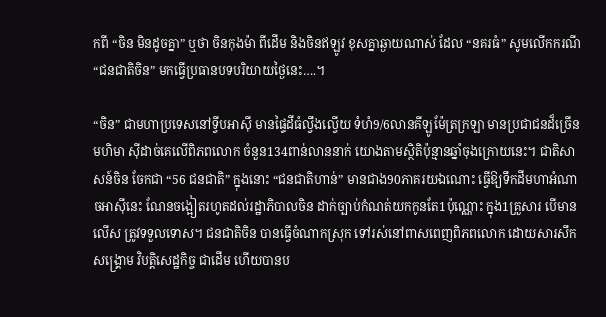កពី “ចិន មិនដូចគ្នា” ឬថា ចិនកុងម៉ា ពីដើម និងចិនឥឡូវ ខុសគ្នាឆ្ងាយណាស់ ដែល “នគរធំ” សូមលើកករណី “ជនជាតិចិន” មកធ្វើប្រធានបទបរិយាយថ្ងៃនេះ….។

“ចិន” ជាមហាប្រទេសនៅទ្វីបអាស៊ី មានផ្ទៃដីធំល្វឹងល្វើយ ទំហំ9/6លានគីឡូម៉ែត្រក្រឡា មានប្រជាជនដ៏ច្រើនមហិមា ស៊ីដាច់គេលើពិភពលោក ចំនួន134ពាន់លាននាក់ យោងតាមស្ថិតិប៉ុន្មានឆ្នាំចុងក្រោយនេះ។ ជាតិសាសន៍ចិន ចែកជា “56 ជនជាតិ” ក្នុងនោះ “ជនជាតិហាន់” មានជាង90ភាគរយឯណោះ ធ្វើឱ្យទឹកដីមហាអំណាចអាស៊ីនេះ ណែនចង្អៀតរហូតដល់រដ្ឋាភិបាលចិន ដាក់ច្បាប់កំណត់យកកូនតែ1ប៉ុណ្ណោះ ក្នុង1គ្រួសារ បើមានលើស ត្រូវទទួលទោស។ ជនជាតិចិន បានធ្វើចំណាកស្រុក ទៅរស់នៅពាសពេញពិភពលោក ដោយសារសឹកសង្គ្រោម វិបត្តិសេដ្ឋកិច្ច ជាដើម ហើយបានប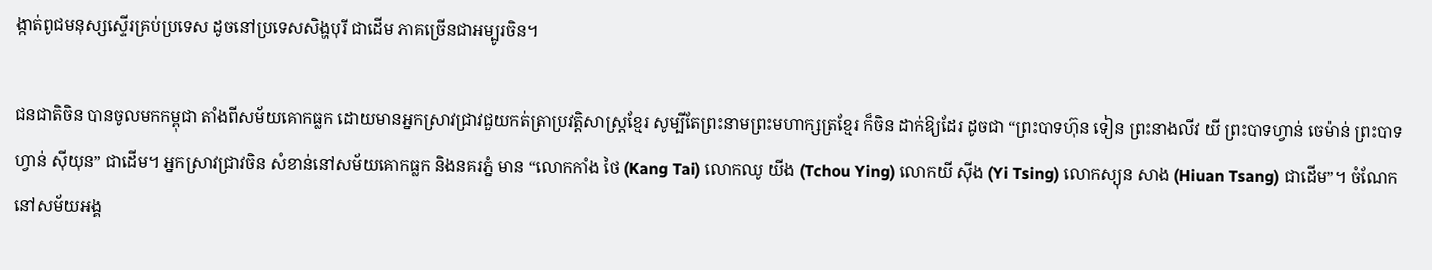ង្កាត់ពូជមនុស្សស្ទើរគ្រប់ប្រទេស ដូចនៅប្រទេសសិង្ហបុរី ជាដើម ភាគច្រើនជាអម្បូរចិន។

ជនជាតិចិន បានចូលមកកម្ពុជា តាំងពីសម័យគោកធ្លក ដោយមានអ្នកស្រាវជ្រាវជួយកត់ត្រាប្រវត្តិសាស្ត្រខ្មែរ សូម្បីតែព្រះនាមព្រះមហាក្សត្រខ្មែរ ក៏ចិន ដាក់ឱ្យដែរ ដូចជា “ព្រះបាទហ៊ុន ទៀន ព្រះនាងលីវ យី ព្រះបាទហ្វាន់ ចេម៉ាន់ ព្រះបាទហ្វាន់ ស៊ីយុន” ជាដើម។ អ្នកស្រាវជ្រាវចិន សំខាន់នៅសម័យគោកធ្លក និងនគរភ្នំ មាន “លោកកាំង ថៃ (Kang Tai) លោកឈូ យីង (Tchou Ying) លោកយី ស៊ីង (Yi Tsing) លោកស្យុន សាង (Hiuan Tsang) ជាដើម”។ ចំណែកនៅសម័យអង្គ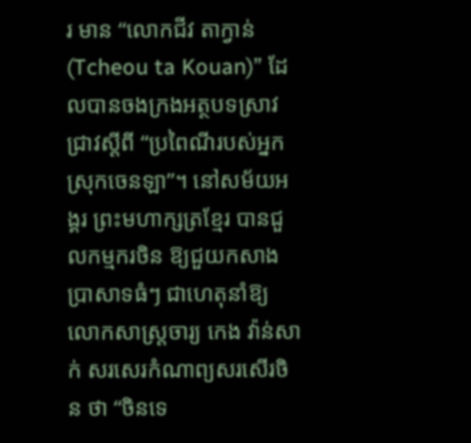រ មាន “លោកជីវ តាក្វាន់ (Tcheou ta Kouan)” ដែលបានចងក្រងអត្ថបទស្រាវជ្រាវស្តីពី “ប្រពៃណីរបស់អ្នកស្រុកចេនឡា”។ នៅសម័យអង្គរ ព្រះមហាក្សត្រខ្មែរ បានជួលកម្មករចិន ឱ្យជួយកសាងប្រាសាទធំៗ ជាហេតុនាំឱ្យលោកសាស្ត្រចារ្យ កេង វ៉ាន់សាក់ សរសេរកំណាព្យសរសើរចិន ថា “ចិនទេ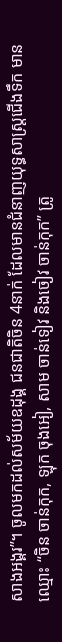សាងអង្គរ”។ ចូលមកដល់សម័យឧដុង្គ ជនជាតិចិន 4នាក់ ដែលមានជំនាញយុទ្ធសាស្ត្រជើងទឹក មានឈ្មោះ “ចិន ចាន់កុក, ឡុក ចុងអៀ, សាម ចាន់ទៀវ និងចៀវ ចាន់កុក” ត្រូ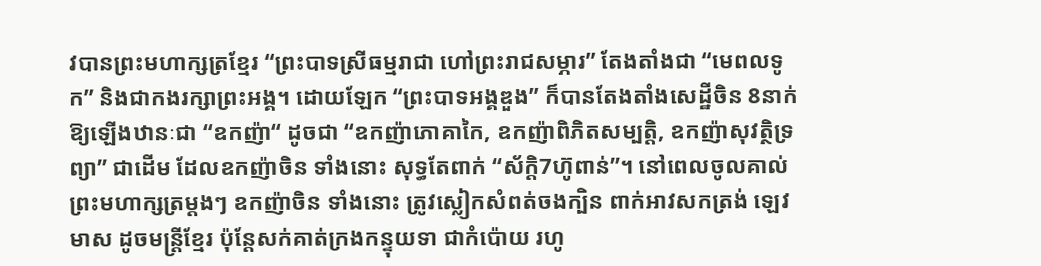វបានព្រះមហាក្សត្រខ្មែរ “ព្រះបាទស្រីធម្មរាជា ហៅព្រះរាជសម្ភារ” តែងតាំងជា “មេពលទូក” និងជាកងរក្សាព្រះអង្គ។ ដោយឡែក “ព្រះបាទអង្គឌួង” ក៏បានតែងតាំងសេដ្ឋីចិន 8នាក់  ឱ្យឡើងឋានៈជា “ឧកញ៉ា“ ដូចជា “ឧកញ៉ាភោគាកៃ, ឧកញ៉ាពិភិតសម្បត្តិ, ឧកញ៉ាសុវត្ថិទ្រព្យា” ជាដើម ដែលឧកញ៉ាចិន ទាំងនោះ សុទ្ធតែពាក់ “ស័ក្តិ7ហ៊ូពាន់”។ នៅពេលចូលគាល់ព្រះមហាក្សត្រម្តងៗ ឧកញ៉ាចិន ទាំងនោះ ត្រូវស្លៀកសំពត់ចងក្បិន ពាក់អាវសកត្រង់ ឡេវមាស ដូចមន្ត្រីខ្មែរ ប៉ុន្តែសក់គាត់ក្រងកន្ទុយទា ជាកំប៉ោយ រហូ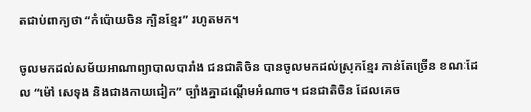តជាប់ពាក្យថា “កំប៉ោយចិន ក្បិនខ្មែរ” រហូតមក។

ចូលមកដល់សម័យអាណាព្យាបាលបារាំង ជនជាតិចិន បានចូលមកដល់ស្រុកខ្មែរ កាន់តែច្រើន ខណៈដែល “ម៉ៅ សេទុង និងជាងកាយជៀក” ច្បាំងគ្នាដណ្តើមអំណាច។ ជនជាតិចិន ដែលគេច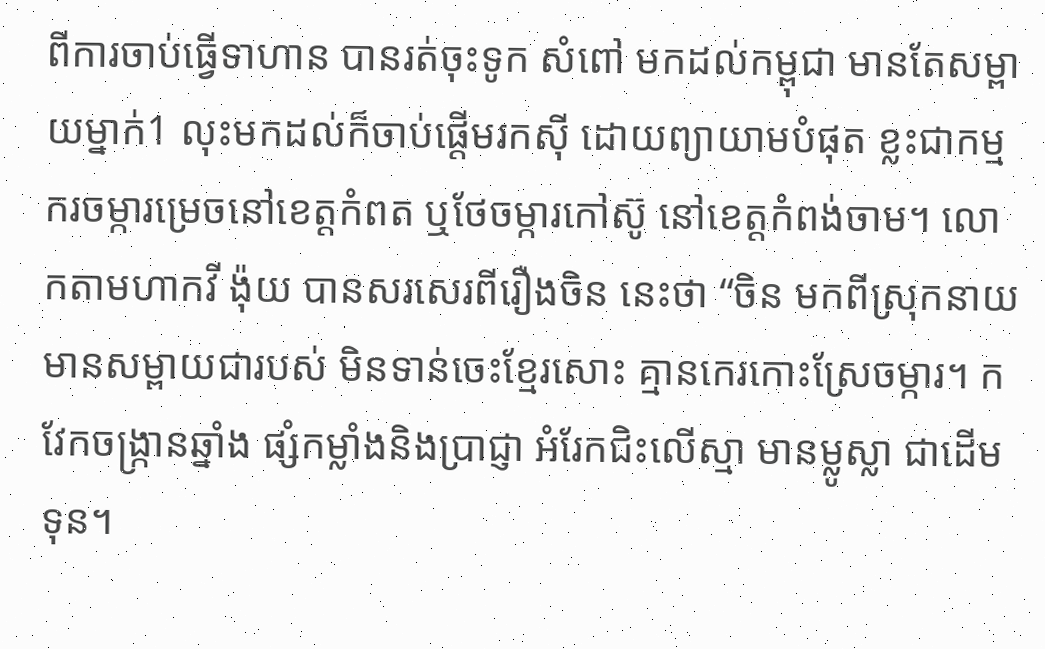ពីការចាប់ធ្វើទាហាន បានរត់ចុះទូក សំពៅ មកដល់កម្ពុជា មានតែសម្ពាយម្នាក់1 លុះមកដល់ក៏ចាប់ផ្តើមរកស៊ី ដោយព្យាយាមបំផុត ខ្លះជាកម្មករចម្ការម្រេចនៅខេត្តកំពត ឬថែចម្ការកៅស៊ូ នៅខេត្តកំពង់ចាម។ លោកតាមហាកវី ង៉ុយ បានសរសេរពីរឿងចិន នេះថា “ចិន មកពីស្រុកនាយ មានសម្ពាយជារបស់ មិនទាន់ចេះខ្មែរសោះ គ្មានកេរកោះស្រែចម្ការ។ កវែកចង្ក្រានឆ្នាំង ផ្សំកម្លាំងនិងប្រាជ្ញា អំរែកជិះលើស្មា មានម្លូស្លា ជាដើមទុន។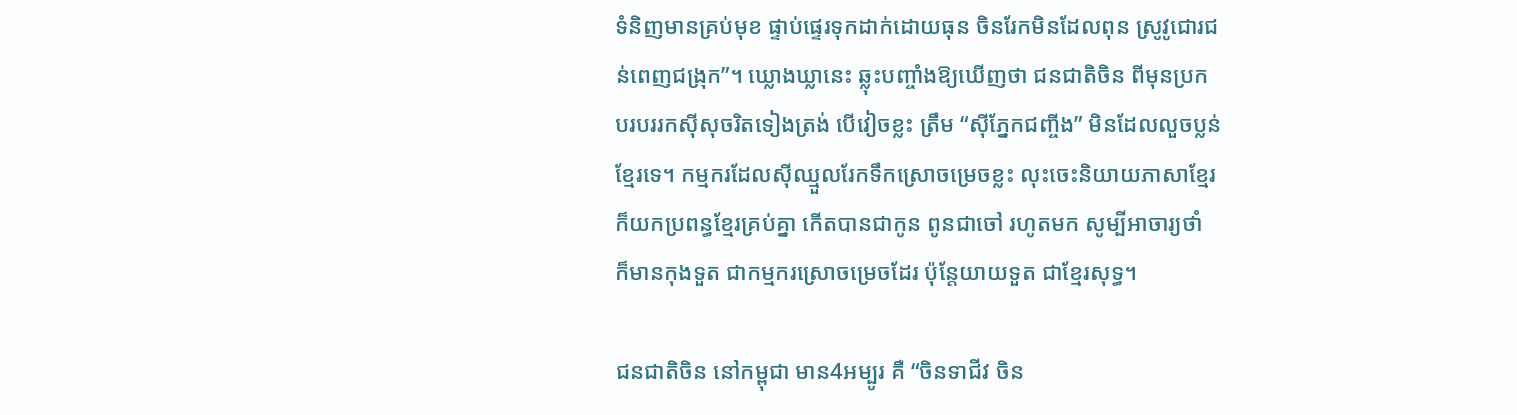ទំនិញមានគ្រប់មុខ ផ្ទាប់ផ្ទេរទុកដាក់ដោយធុន ចិនរែកមិនដែលពុន ស្រូវូជោរជន់ពេញជង្រុក”។ ឃ្លោងឃ្លានេះ ឆ្លុះបញ្ចាំងឱ្យឃើញថា ជនជាតិចិន ពីមុនប្រកបរបររកស៊ីសុចរិតទៀងត្រង់ បើវៀចខ្លះ ត្រឹម “ស៊ីភ្នែកជញ្ចីង” មិនដែលលួចប្លន់ខ្មែរទេ។ កម្មករដែលស៊ីឈ្មួលរែកទឹកស្រោចម្រេចខ្លះ លុះចេះនិយាយភាសាខ្មែរ ក៏យកប្រពន្ធខ្មែរគ្រប់គ្នា កើតបានជាកូន ពូនជាចៅ រហូតមក សូម្បីអាចារ្យថាំ ក៏មានកុងទួត ជាកម្មករស្រោចម្រេចដែរ ប៉ុន្តែយាយទួត ជាខ្មែរសុទ្ធ។

ជនជាតិចិន នៅកម្ពុជា មាន4អម្បូរ គឺ “ចិនទាជីវ ចិន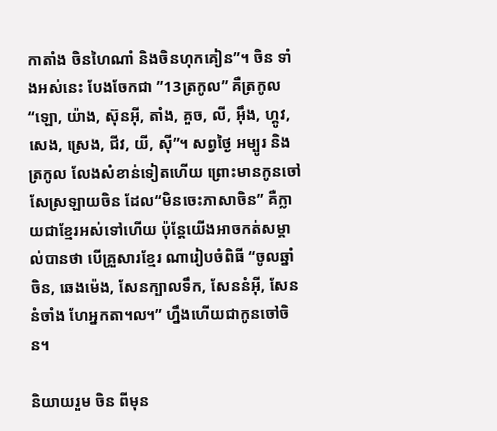កាតាំង ចិនហៃណាំ និងចិនហុកគៀន”។ ចិន ទាំងអស់នេះ បែងចែកជា ”13ត្រកូល” គឺត្រកូល “ឡោ, យ៉ាង, ស៊ុនអ៊ី, តាំង, គួច, លី, អ៊ឹង, ហ្គូវ, សេង, ស្រេង, ជីវ, យី, ស៊ី”។ សព្វថ្ងៃ អម្បូរ និងត្រកូល លែងសំខាន់ទៀតហើយ ព្រោះមានកូនចៅសែស្រឡាយចិន ដែល“មិនចេះភាសាចិន” គឺក្លាយជាខ្មែរអស់ទៅហើយ ប៉ុន្តែយើងអាចកត់សម្គាល់បានថា បើគ្រួសារខ្មែរ ណារៀបចំពិធី “ចូលឆ្នាំចិន, ឆេងម៉េង, សែនក្បាលទឹក, សែននំអ៊ី, សែននំចាំង ហែអ្នកតា៘” ហ្នឹងហើយជាកូនចៅចិន។

និយាយរួម ចិន ពីមុន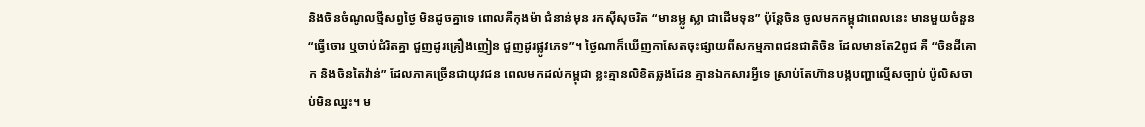និងចិនចំណូលថ្មីសព្វថ្ងៃ មិនដូចគ្នាទេ ពោលគឺកុងម៉ា ជំនាន់មុន រកស៊ីសុចរិត “មានម្លូ ស្លា ជាដើមទុន” ប៉ុន្តែចិន ចូលមកកម្ពុជាពេលនេះ មានមួយចំនួន “ធ្វើចោរ ឬចាប់ជំរិតគ្នា ជួញដូរគ្រឿងញៀន ជួញដូរផ្លូវភេទ”។ ថ្ងៃណាក៏ឃើញកាសែតចុះផ្សាយពីសកម្មភាពជនជាតិចិន ដែលមានតែ2ពូជ គឺ “ចិនដីគោក និងចិនតៃវ៉ាន់” ដែលភាគច្រើនជាយុវជន ពេលមកដល់កម្ពុជា ខ្លះគ្មានលិខិតឆ្លងដែន គ្មានឯកសារអ្វីទេ ស្រាប់តែហ៊ានបង្កបញ្ហាល្មើសច្បាប់ ប៉ូលិសចាប់មិនឈ្នះ។ ម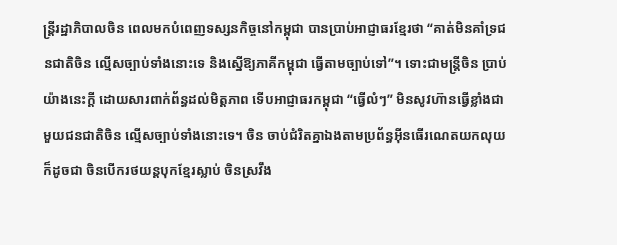ន្ត្រីរដ្ឋាភិបាលចិន ពេលមកបំពេញទស្សនកិច្ចនៅកម្ពុជា បានប្រាប់អាជ្ញាធរខ្មែរថា “គាត់មិនគាំទ្រជនជាតិចិន ល្មើសច្បាប់ទាំងនោះទេ និងស្នើឱ្យភាគីកម្ពុជា ធ្វើតាមច្បាប់ទៅ”។ ទោះជាមន្ត្រីចិន ប្រាប់យ៉ាងនេះក្តី ដោយសារពាក់ព័ន្ធដល់មិត្តភាព ទើបអាជ្ញាធរកម្ពុជា “ធ្វើលំៗ” មិនសូវហ៊ានធ្វើខ្លាំងជាមួយជនជាតិចិន ល្មើសច្បាប់ទាំងនោះទេ។ ចិន ចាប់ជំរិតគ្នាឯងតាមប្រព័ន្ធអ៊ីនធើរណេតយកលុយ ក៏ដូចជា ចិនបើករថយន្តបុកខ្មែរស្លាប់ ចិនស្រវឹង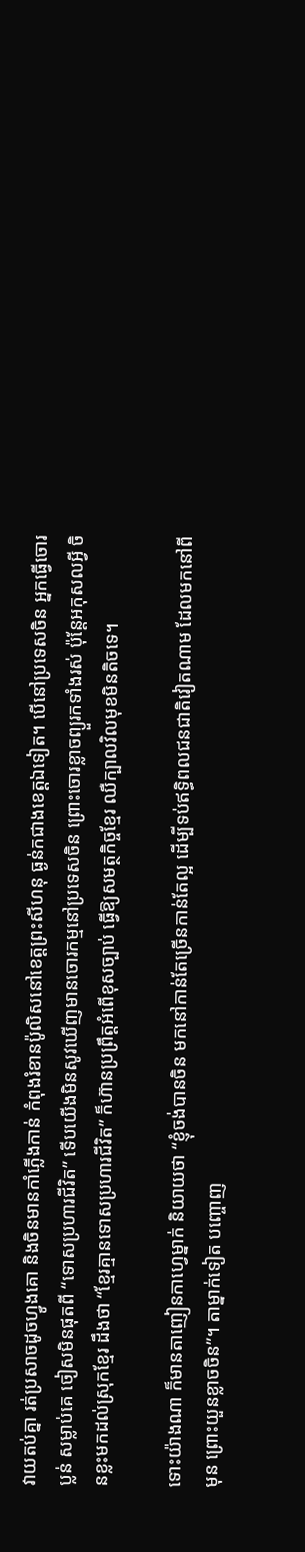វាយតប់គ្នា រត់ប្រសាចដូចហ្វូងគោ និងចិនមានកាំភ្លើងកាន់ កំពុងរំខានប៉ូលិសនៅខេត្តព្រះសីហនុ ធ្ងន់កជាងខេត្តឯទៀត។ បើនៅប្រទេសចិន អ្នកធ្វើចោរប្លន់ សម្លាប់គេ ចៀសមិនផុតពី “ទោសប្រហារជីវិត” ទើបយើងមិនសូវឃើញមានចោរកម្មនៅប្រទេសចិន ព្រោះចោរខ្លាចព្យួរកទាំងរស់ ប៉ុន្តែអកុសលអ្វី ចិនខ្លះមកដល់ស្រុកខ្មែរ ដឹងថា “ខ្មែរគ្មានទោសប្រហារជីវិត” ក៏ហ៊ានប្រព្រឹត្តអំពើខុសច្បាប់ ធ្វើឱ្យសមត្ថកិច្ចខ្មែរ ឈឺក្បាលវិលមុខមិនតិចទេ។

ទោះយ៉ាងណា ក៏មានតាញៀនកាហ្វេម្នាក់ និយាយថា “ខ្ញុំចង់បានចិន មកនៅកាន់តែច្រើនកាន់តែល្អ ដើម្បីទប់ឥទ្ធិពលជនជាតិវៀតណាម ដែលមកនៅពីមុន ព្រោះយួនខ្លាចចិន”។ តាម្នាក់ទៀត បញ្ចោញ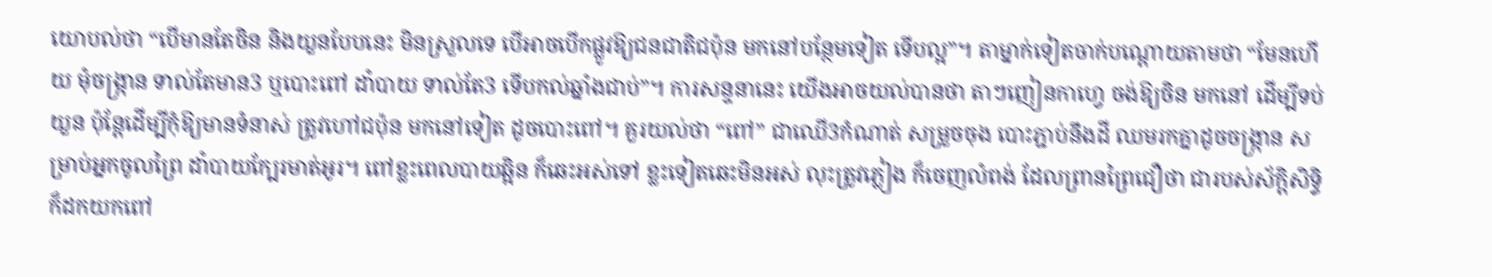យោបល់ថា “បើមានតែចិន និងយួនបែបនេះ មិនស្រួលទេ បើអាចបើកផ្លូវឱ្យជនជាតិជប៉ុន មកនៅបន្ថែមទៀត ទើបល្អ”។ តាម្នាក់ទៀតចាក់បណ្តោយតាមថា “មែនហើយ មុំចង្ក្រាន ទាល់តែមាន3 ឬបោះពៅ ដាំបាយ ទាល់តែ3 ទើបកល់ឆ្នាំងជាប់”។ ការសន្ទនានេះ យើងអាចយល់បានថា តាៗញៀនកាហ្វេ ចង់ឱ្យចិន មកនៅ ដើម្បីទប់យួន ប៉ុន្តែដើម្បីកុំឱ្យមានទំនាស់ ត្រូវហៅជប៉ុន មកនៅទៀត ដូចបោះពៅ។ គួរយល់ថា “ពៅ” ជាឈើ3កំណាត់ សម្រួចចុង បោះភ្ជាប់នឹងដី ឈមរកគ្នាដូចចង្ក្រាន សម្រាប់អ្នកចូលព្រៃ ដាំបាយក្បែរមាត់អូរ។ ពៅខ្លះពេលបាយឆ្អិន ក៏ឆេះអស់ទៅ ខ្លះទៀតឆេះមិនអស់ លុះត្រូវភ្លៀង ក៏ចេញលំពង់ ដែលព្រានព្រៃជឿថា ជារបស់ស័ក្តិសិទ្ធិ ក៏ដកយកពៅ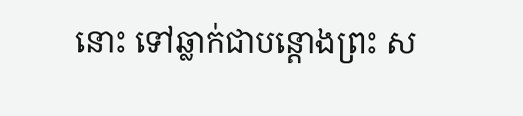នោះ ទៅឆ្លាក់ជាបន្តោងព្រះ ស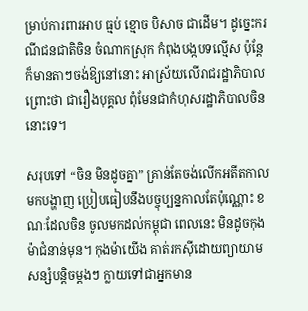ម្រាប់ការពារអាប ធ្មប់ ខ្មោច បិសាច ជាដើម។ ដូច្នេះករណីជនជាតិចិន ចំណាកស្រុក កំពុងបង្កបទល្មើស ប៉ុន្តែក៏មានតាៗចង់ឱ្យនៅនោះ អាស្រ័យលើរាជរដ្ឋាភិបាល ព្រោះថា ជារឿងបុគ្គល ពុំមែនជាកំហុសរដ្ឋាភិបាលចិន នោះទេ។

សរុបទៅ “ចិន មិនដូចគ្នា” គ្រាន់តែចង់លើកអតីតកាលមកបង្ហាញ ប្រៀបធៀបនឹងបច្ចុប្បន្នកាលតែប៉ុណ្ណោះ ខណៈដែលចិន ចូលមកដល់កម្ពុជា ពេលនេះ មិនដូចកុងម៉ាជំនាន់មុន។ កុងម៉ាយើង គាត់រកស៊ីដោយព្យាយាមសន្សំបន្តិចម្តងៗ ក្លាយទៅជាអ្នកមាន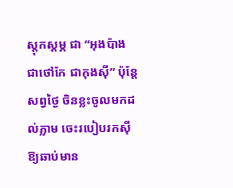ស្តុកស្តម្ភ ជា “អុងប៉ាង ជាថៅកែ ជាកុងស៊ី” ប៉ុន្តែសព្វថ្ងៃ ចិនខ្លះចូលមកដល់ភ្លាម ចេះរបៀបរកស៊ីឱ្យឆាប់មាន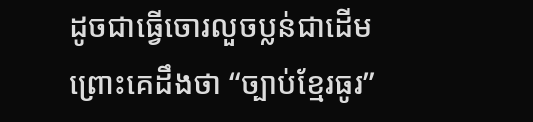ដូចជាធ្វើចោរលួចប្លន់ជាដើម ព្រោះគេដឹងថា “ច្បាប់ខ្មែរធូរ”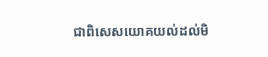ជាពិសេសយោគយល់ដល់មិ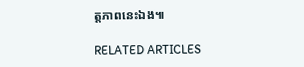ត្តភាពនេះឯង៕

RELATED ARTICLES